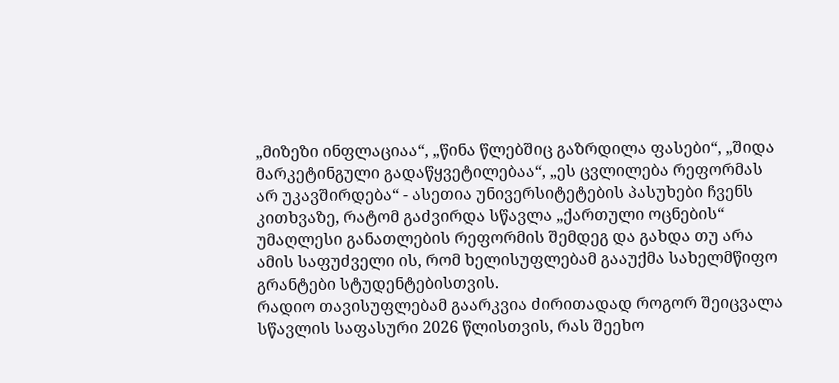„მიზეზი ინფლაციაა“, „წინა წლებშიც გაზრდილა ფასები“, „შიდა მარკეტინგული გადაწყვეტილებაა“, „ეს ცვლილება რეფორმას არ უკავშირდება“ - ასეთია უნივერსიტეტების პასუხები ჩვენს კითხვაზე, რატომ გაძვირდა სწავლა „ქართული ოცნების“ უმაღლესი განათლების რეფორმის შემდეგ და გახდა თუ არა ამის საფუძველი ის, რომ ხელისუფლებამ გააუქმა სახელმწიფო გრანტები სტუდენტებისთვის.
რადიო თავისუფლებამ გაარკვია ძირითადად როგორ შეიცვალა სწავლის საფასური 2026 წლისთვის, რას შეეხო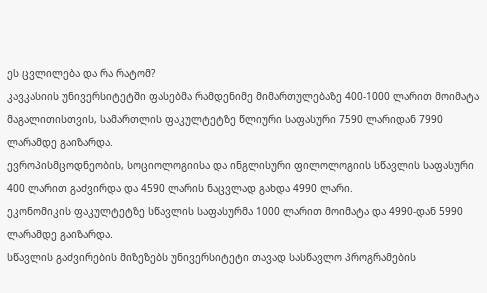ეს ცვლილება და რა რატომ?
კავკასიის უნივერსიტეტში ფასებმა რამდენიმე მიმართულებაზე 400-1000 ლარით მოიმატა
მაგალითისთვის, სამართლის ფაკულტეტზე წლიური საფასური 7590 ლარიდან 7990 ლარამდე გაიზარდა.
ევროპისმცოდნეობის, სოციოლოგიისა და ინგლისური ფილოლოგიის სწავლის საფასური 400 ლარით გაძვირდა და 4590 ლარის ნაცვლად გახდა 4990 ლარი.
ეკონომიკის ფაკულტეტზე სწავლის საფასურმა 1000 ლარით მოიმატა და 4990-დან 5990 ლარამდე გაიზარდა.
სწავლის გაძვირების მიზეზებს უნივერსიტეტი თავად სასწავლო პროგრამების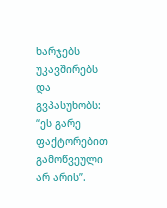ხარჯებს უკავშირებს და გვპასუხობს:
“ეს გარე ფაქტორებით გამოწვეული არ არის”.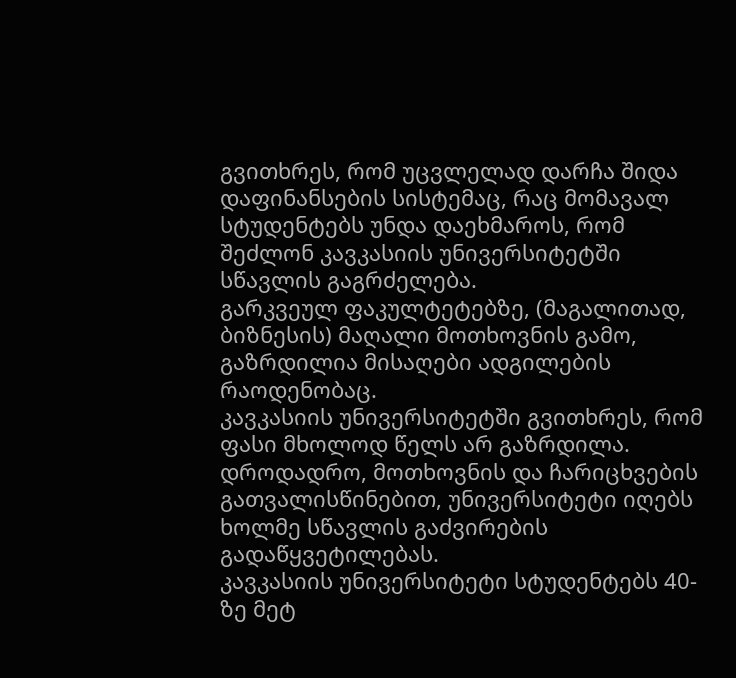გვითხრეს, რომ უცვლელად დარჩა შიდა დაფინანსების სისტემაც, რაც მომავალ სტუდენტებს უნდა დაეხმაროს, რომ შეძლონ კავკასიის უნივერსიტეტში სწავლის გაგრძელება.
გარკვეულ ფაკულტეტებზე, (მაგალითად, ბიზნესის) მაღალი მოთხოვნის გამო, გაზრდილია მისაღები ადგილების რაოდენობაც.
კავკასიის უნივერსიტეტში გვითხრეს, რომ ფასი მხოლოდ წელს არ გაზრდილა. დროდადრო, მოთხოვნის და ჩარიცხვების გათვალისწინებით, უნივერსიტეტი იღებს ხოლმე სწავლის გაძვირების გადაწყვეტილებას.
კავკასიის უნივერსიტეტი სტუდენტებს 40-ზე მეტ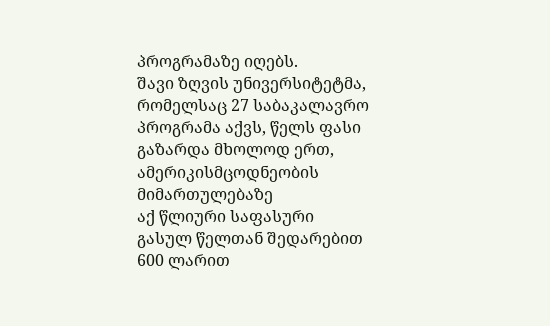პროგრამაზე იღებს.
შავი ზღვის უნივერსიტეტმა, რომელსაც 27 საბაკალავრო პროგრამა აქვს, წელს ფასი გაზარდა მხოლოდ ერთ, ამერიკისმცოდნეობის მიმართულებაზე
აქ წლიური საფასური გასულ წელთან შედარებით 600 ლარით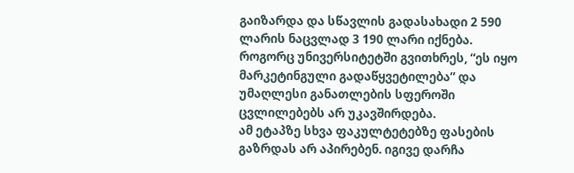გაიზარდა და სწავლის გადასახადი 2 590 ლარის ნაცვლად 3 190 ლარი იქნება.
როგორც უნივერსიტეტში გვითხრეს, “ეს იყო მარკეტინგული გადაწყვეტილება” და უმაღლესი განათლების სფეროში ცვლილებებს არ უკავშირდება.
ამ ეტაპზე სხვა ფაკულტეტებზე ფასების გაზრდას არ აპირებენ. იგივე დარჩა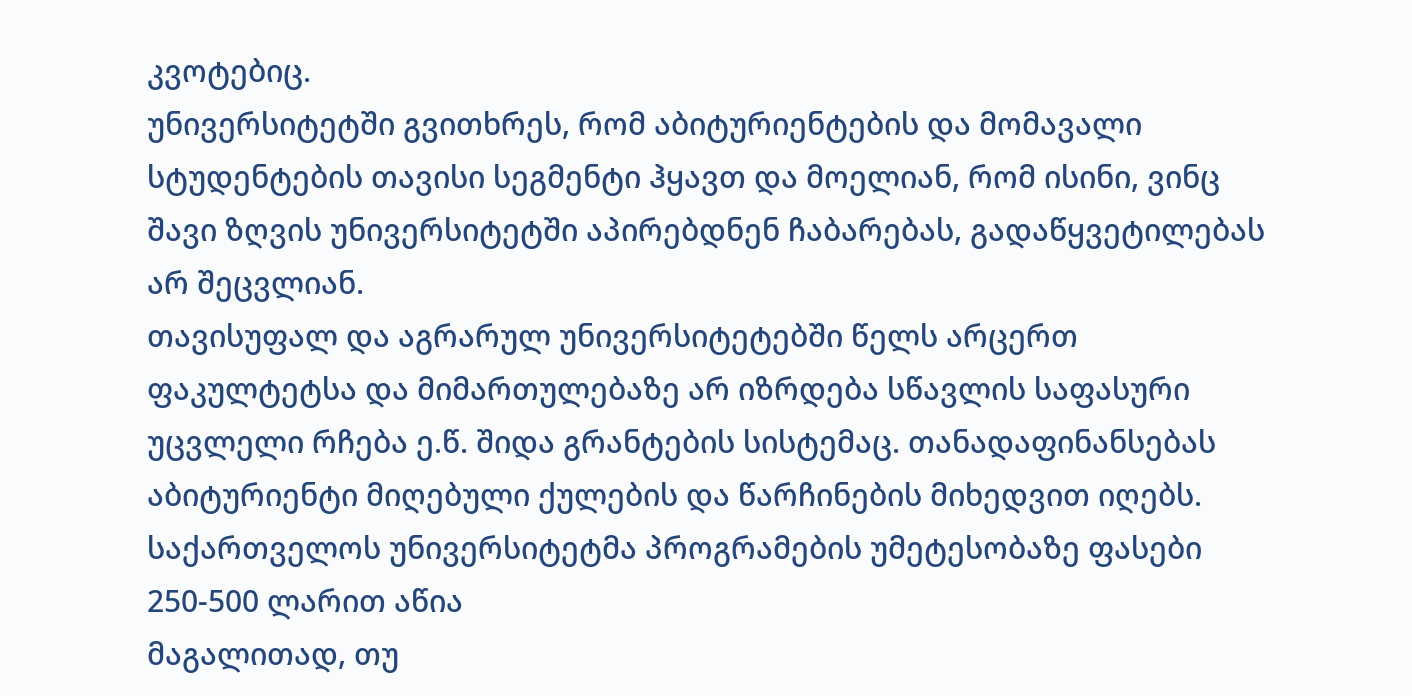კვოტებიც.
უნივერსიტეტში გვითხრეს, რომ აბიტურიენტების და მომავალი სტუდენტების თავისი სეგმენტი ჰყავთ და მოელიან, რომ ისინი, ვინც შავი ზღვის უნივერსიტეტში აპირებდნენ ჩაბარებას, გადაწყვეტილებას არ შეცვლიან.
თავისუფალ და აგრარულ უნივერსიტეტებში წელს არცერთ ფაკულტეტსა და მიმართულებაზე არ იზრდება სწავლის საფასური
უცვლელი რჩება ე.წ. შიდა გრანტების სისტემაც. თანადაფინანსებას აბიტურიენტი მიღებული ქულების და წარჩინების მიხედვით იღებს.
საქართველოს უნივერსიტეტმა პროგრამების უმეტესობაზე ფასები 250-500 ლარით აწია
მაგალითად, თუ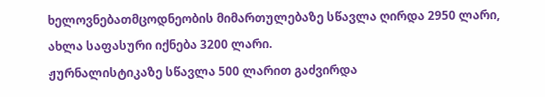ხელოვნებათმცოდნეობის მიმართულებაზე სწავლა ღირდა 2950 ლარი, ახლა საფასური იქნება 3200 ლარი.
ჟურნალისტიკაზე სწავლა 500 ლარით გაძვირდა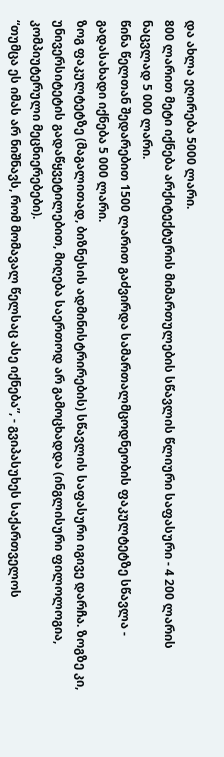და ახლა ეღირება 5000 ლარი.
800 ლარით მეტი იქნება არქიტექტურის მიმართულების სწავლის წლიური საფასური - 4 200 ლარის ნაცვლად 5 000 ლარი.
წინა წელთან შედარებით 1500 ლარით გაძვირდა სამართალმცოდნეობის ფაკულტეტზე სწავლა - გადასახადი იქნება 5 000 ლარი.
ზოგ ფაკულტეტზე (მაგალითად, ბიზნესის ადმინისტრირების) სწავლის საფასური იგივე დარჩა. ზოგზე კი, უნივერსიტეტის გადაწყვეტილებით, მიღება საერთოდ არ გამოცხადდა (ინგლისური ფილოლოგია, კომპიუტერული მეცნიერებები).
“თუმცა ეს იმას არ ნიშნავს, რომ მომავალ წელსაც ასე იქნება”, - გვიპასუხეს საქართველოს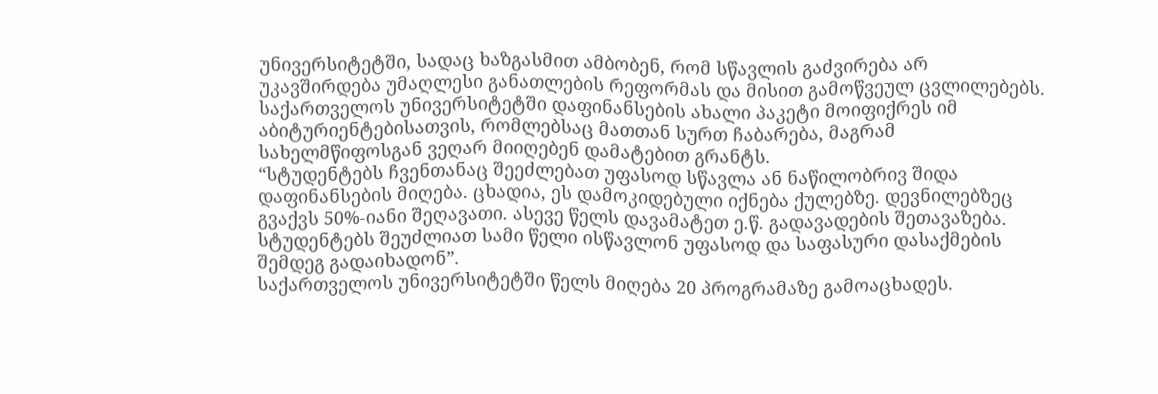უნივერსიტეტში, სადაც ხაზგასმით ამბობენ, რომ სწავლის გაძვირება არ უკავშირდება უმაღლესი განათლების რეფორმას და მისით გამოწვეულ ცვლილებებს.
საქართველოს უნივერსიტეტში დაფინანსების ახალი პაკეტი მოიფიქრეს იმ აბიტურიენტებისათვის, რომლებსაც მათთან სურთ ჩაბარება, მაგრამ სახელმწიფოსგან ვეღარ მიიღებენ დამატებით გრანტს.
“სტუდენტებს ჩვენთანაც შეეძლებათ უფასოდ სწავლა ან ნაწილობრივ შიდა დაფინანსების მიღება. ცხადია, ეს დამოკიდებული იქნება ქულებზე. დევნილებზეც გვაქვს 50%-იანი შეღავათი. ასევე წელს დავამატეთ ე.წ. გადავადების შეთავაზება. სტუდენტებს შეუძლიათ სამი წელი ისწავლონ უფასოდ და საფასური დასაქმების შემდეგ გადაიხადონ”.
საქართველოს უნივერსიტეტში წელს მიღება 20 პროგრამაზე გამოაცხადეს.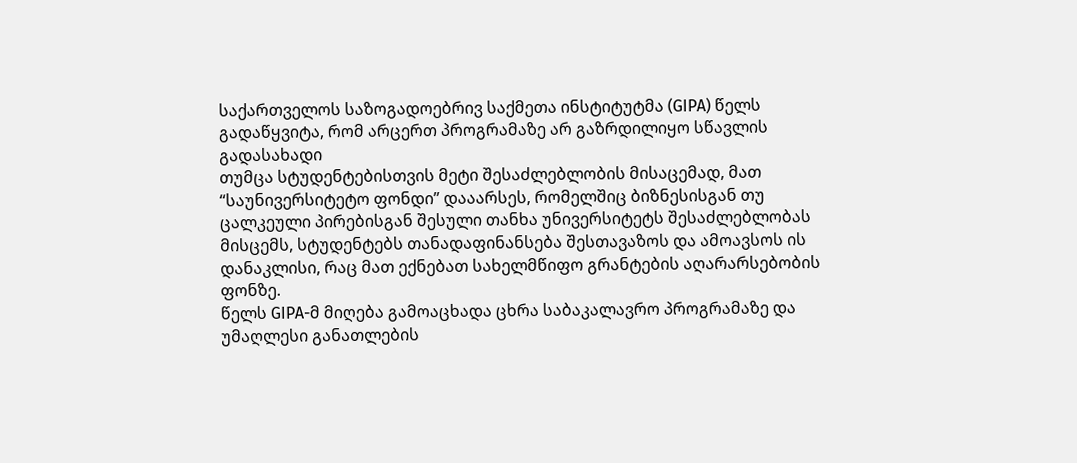საქართველოს საზოგადოებრივ საქმეთა ინსტიტუტმა (GIPA) წელს გადაწყვიტა, რომ არცერთ პროგრამაზე არ გაზრდილიყო სწავლის გადასახადი
თუმცა სტუდენტებისთვის მეტი შესაძლებლობის მისაცემად, მათ “საუნივერსიტეტო ფონდი” დააარსეს, რომელშიც ბიზნესისგან თუ ცალკეული პირებისგან შესული თანხა უნივერსიტეტს შესაძლებლობას მისცემს, სტუდენტებს თანადაფინანსება შესთავაზოს და ამოავსოს ის დანაკლისი, რაც მათ ექნებათ სახელმწიფო გრანტების აღარარსებობის ფონზე.
წელს GIPA-მ მიღება გამოაცხადა ცხრა საბაკალავრო პროგრამაზე და უმაღლესი განათლების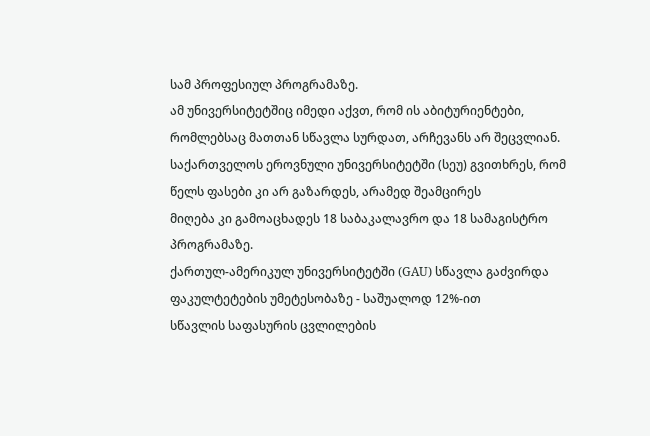სამ პროფესიულ პროგრამაზე.
ამ უნივერსიტეტშიც იმედი აქვთ, რომ ის აბიტურიენტები, რომლებსაც მათთან სწავლა სურდათ, არჩევანს არ შეცვლიან.
საქართველოს ეროვნული უნივერსიტეტში (სეუ) გვითხრეს, რომ წელს ფასები კი არ გაზარდეს, არამედ შეამცირეს
მიღება კი გამოაცხადეს 18 საბაკალავრო და 18 სამაგისტრო პროგრამაზე.
ქართულ-ამერიკულ უნივერსიტეტში (GAU) სწავლა გაძვირდა ფაკულტეტების უმეტესობაზე - საშუალოდ 12%-ით
სწავლის საფასურის ცვლილების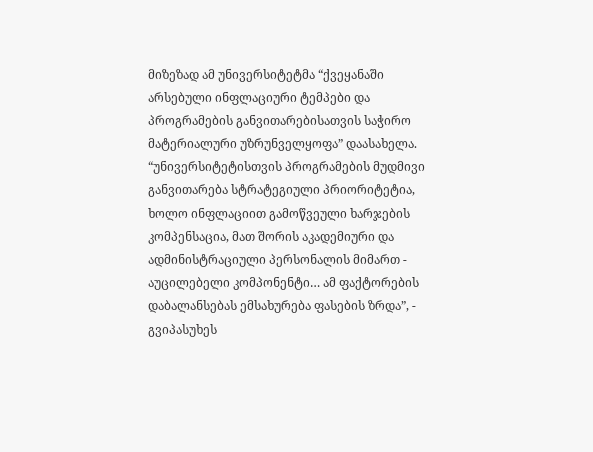მიზეზად ამ უნივერსიტეტმა “ქვეყანაში არსებული ინფლაციური ტემპები და პროგრამების განვითარებისათვის საჭირო მატერიალური უზრუნველყოფა” დაასახელა.
“უნივერსიტეტისთვის პროგრამების მუდმივი განვითარება სტრატეგიული პრიორიტეტია, ხოლო ინფლაციით გამოწვეული ხარჯების კომპენსაცია, მათ შორის აკადემიური და ადმინისტრაციული პერსონალის მიმართ - აუცილებელი კომპონენტი… ამ ფაქტორების დაბალანსებას ემსახურება ფასების ზრდა”, - გვიპასუხეს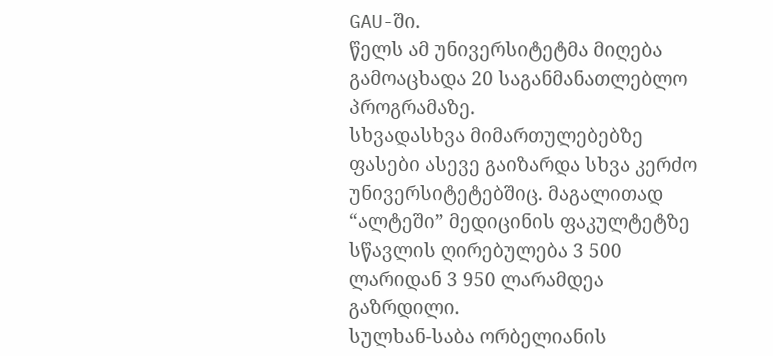GAU-ში.
წელს ამ უნივერსიტეტმა მიღება გამოაცხადა 20 საგანმანათლებლო პროგრამაზე.
სხვადასხვა მიმართულებებზე ფასები ასევე გაიზარდა სხვა კერძო უნივერსიტეტებშიც. მაგალითად “ალტეში” მედიცინის ფაკულტეტზე სწავლის ღირებულება 3 500 ლარიდან 3 950 ლარამდეა გაზრდილი.
სულხან-საბა ორბელიანის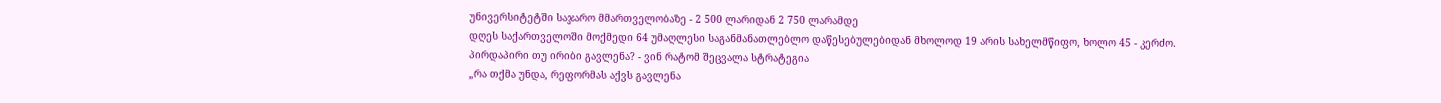უნივერსიტეტში საჯარო მმართველობაზე - 2 500 ლარიდან 2 750 ლარამდე
დღეს საქართველოში მოქმედი 64 უმაღლესი საგანმანათლებლო დაწესებულებიდან მხოლოდ 19 არის სახელმწიფო, ხოლო 45 - კერძო.
პირდაპირი თუ ირიბი გავლენა? - ვინ რატომ შეცვალა სტრატეგია
„რა თქმა უნდა, რეფორმას აქვს გავლენა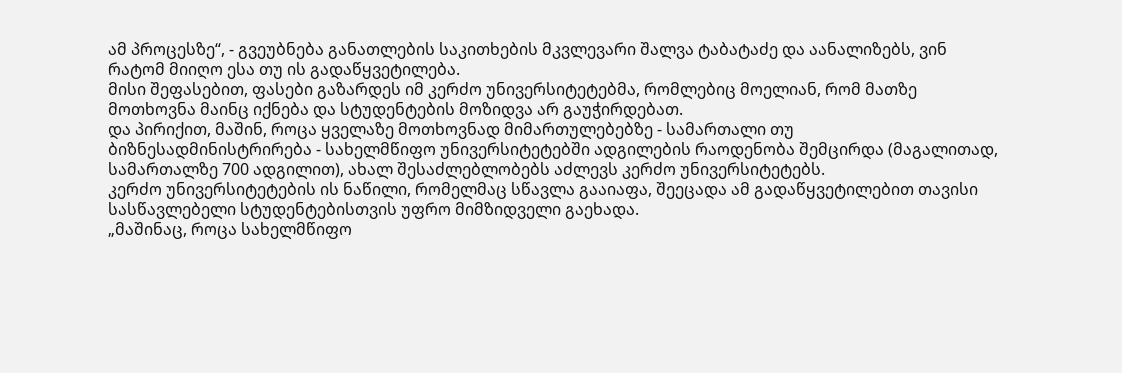ამ პროცესზე“, - გვეუბნება განათლების საკითხების მკვლევარი შალვა ტაბატაძე და აანალიზებს, ვინ რატომ მიიღო ესა თუ ის გადაწყვეტილება.
მისი შეფასებით, ფასები გაზარდეს იმ კერძო უნივერსიტეტებმა, რომლებიც მოელიან, რომ მათზე მოთხოვნა მაინც იქნება და სტუდენტების მოზიდვა არ გაუჭირდებათ.
და პირიქით, მაშინ, როცა ყველაზე მოთხოვნად მიმართულებებზე - სამართალი თუ ბიზნესადმინისტრირება - სახელმწიფო უნივერსიტეტებში ადგილების რაოდენობა შემცირდა (მაგალითად, სამართალზე 700 ადგილით), ახალ შესაძლებლობებს აძლევს კერძო უნივერსიტეტებს.
კერძო უნივერსიტეტების ის ნაწილი, რომელმაც სწავლა გააიაფა, შეეცადა ამ გადაწყვეტილებით თავისი სასწავლებელი სტუდენტებისთვის უფრო მიმზიდველი გაეხადა.
„მაშინაც, როცა სახელმწიფო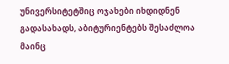უნივერსიტეტშიც ოჯახები იხდიდნენ გადასახადს, აბიტურიენტებს შესაძლოა მაინც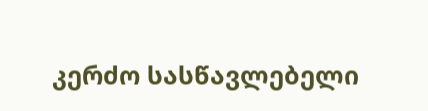კერძო სასწავლებელი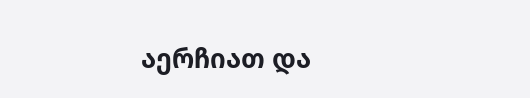აერჩიათ და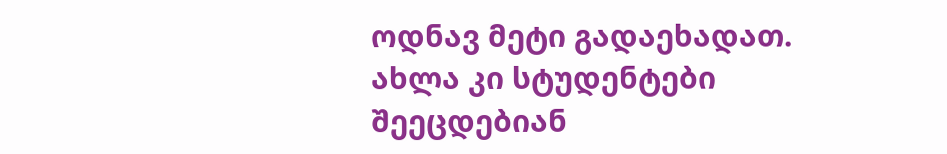ოდნავ მეტი გადაეხადათ. ახლა კი სტუდენტები შეეცდებიან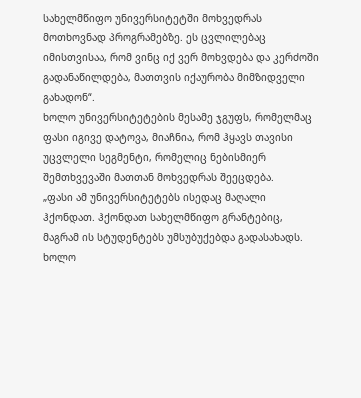სახელმწიფო უნივერსიტეტში მოხვედრას მოთხოვნად პროგრამებზე. ეს ცვლილებაც იმისთვისაა, რომ ვინც იქ ვერ მოხვდება და კერძოში გადანაწილდება, მათთვის იქაურობა მიმზიდველი გახადონ“.
ხოლო უნივერსიტეტების მესამე ჯგუფს, რომელმაც ფასი იგივე დატოვა, მიაჩნია, რომ ჰყავს თავისი უცვლელი სეგმენტი, რომელიც ნებისმიერ შემთხვევაში მათთან მოხვედრას შეეცდება.
„ფასი ამ უნივერსიტეტებს ისედაც მაღალი ჰქონდათ. ჰქონდათ სახელმწიფო გრანტებიც, მაგრამ ის სტუდენტებს უმსუბუქებდა გადასახადს. ხოლო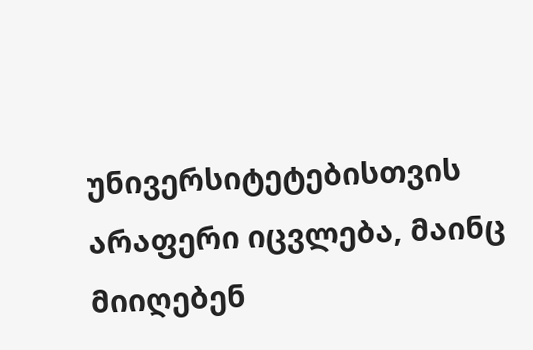უნივერსიტეტებისთვის არაფერი იცვლება, მაინც მიიღებენ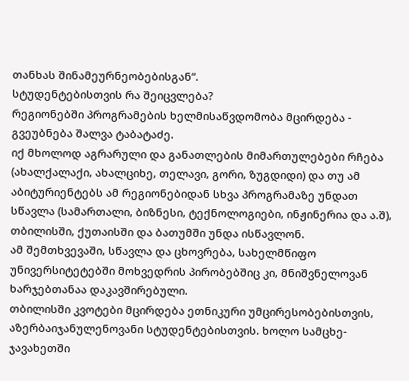თანხას შინამეურნეობებისგან“.
სტუდენტებისთვის რა შეიცვლება?
რეგიონებში პროგრამების ხელმისაწვდომობა მცირდება - გვეუბნება შალვა ტაბატაძე.
იქ მხოლოდ აგრარული და განათლების მიმართულებები რჩება (ახალქალაქი, ახალციხე, თელავი, გორი, ზუგდიდი) და თუ ამ აბიტურიენტებს ამ რეგიონებიდან სხვა პროგრამაზე უნდათ სწავლა (სამართალი, ბიზნესი, ტექნოლოგიები, ინჟინერია და ა.შ), თბილისში, ქუთაისში და ბათუმში უნდა ისწავლონ.
ამ შემთხვევაში, სწავლა და ცხოვრება, სახელმწიფო უნივერსიტეტებში მოხვედრის პირობებშიც კი, მნიშვნელოვან ხარჯებთანაა დაკავშირებული.
თბილისში კვოტები მცირდება ეთნიკური უმცირესობებისთვის, აზერბაიჯანულენოვანი სტუდენტებისთვის. ხოლო სამცხე-ჯავახეთში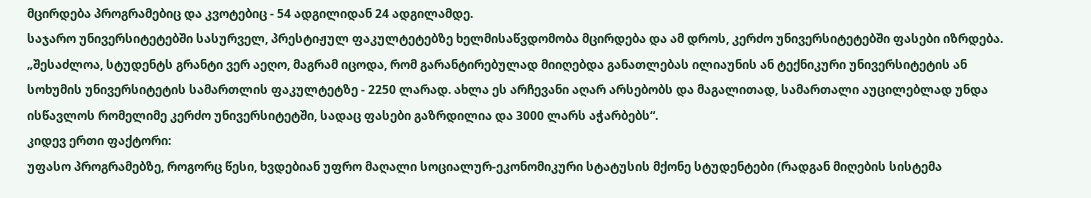მცირდება პროგრამებიც და კვოტებიც - 54 ადგილიდან 24 ადგილამდე.
საჯარო უნივერსიტეტებში სასურველ, პრესტიჟულ ფაკულტეტებზე ხელმისაწვდომობა მცირდება და ამ დროს, კერძო უნივერსიტეტებში ფასები იზრდება.
„შესაძლოა, სტუდენტს გრანტი ვერ აეღო, მაგრამ იცოდა, რომ გარანტირებულად მიიღებდა განათლებას ილიაუნის ან ტექნიკური უნივერსიტეტის ან სოხუმის უნივერსიტეტის სამართლის ფაკულტეტზე - 2250 ლარად. ახლა ეს არჩევანი აღარ არსებობს და მაგალითად, სამართალი აუცილებლად უნდა ისწავლოს რომელიმე კერძო უნივერსიტეტში, სადაც ფასები გაზრდილია და 3000 ლარს აჭარბებს“.
კიდევ ერთი ფაქტორი:
უფასო პროგრამებზე, როგორც წესი, ხვდებიან უფრო მაღალი სოციალურ-ეკონომიკური სტატუსის მქონე სტუდენტები (რადგან მიღების სისტემა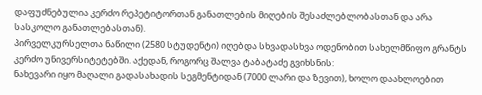დაფუძნებულია კერძო რეპეტიტორთან განათლების მიღების შესაძლებლობასთან და არა სასკოლო განათლებასთან).
პირველკურსელთა ნაწილი (2580 სტუდენტი) იღებდა სხვადასხვა ოდენობით სახელმწიფო გრანტს კერძო უნივერსიტეტებში. აქედან, როგორც შალვა ტაბატაძე გვიხსნის:
ნახევარი იყო მაღალი გადასახადის სეგმენტიდან (7000 ლარი და ზევით), ხოლო დაახლოებით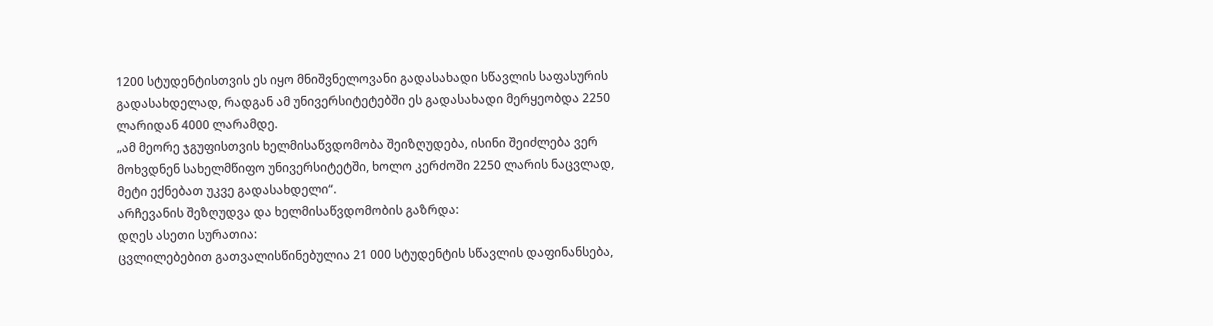1200 სტუდენტისთვის ეს იყო მნიშვნელოვანი გადასახადი სწავლის საფასურის გადასახდელად, რადგან ამ უნივერსიტეტებში ეს გადასახადი მერყეობდა 2250 ლარიდან 4000 ლარამდე.
„ამ მეორე ჯგუფისთვის ხელმისაწვდომობა შეიზღუდება, ისინი შეიძლება ვერ მოხვდნენ სახელმწიფო უნივერსიტეტში, ხოლო კერძოში 2250 ლარის ნაცვლად, მეტი ექნებათ უკვე გადასახდელი“.
არჩევანის შეზღუდვა და ხელმისაწვდომობის გაზრდა:
დღეს ასეთი სურათია:
ცვლილებებით გათვალისწინებულია 21 000 სტუდენტის სწავლის დაფინანსება,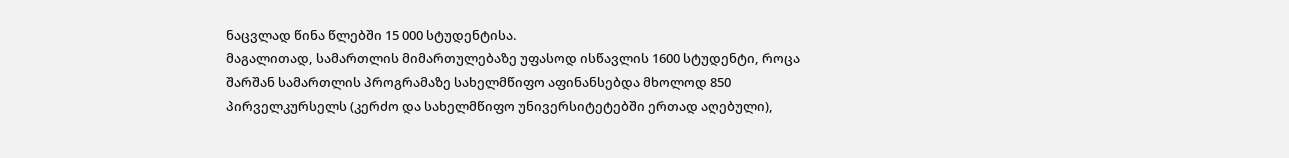ნაცვლად წინა წლებში 15 000 სტუდენტისა.
მაგალითად, სამართლის მიმართულებაზე უფასოდ ისწავლის 1600 სტუდენტი, როცა შარშან სამართლის პროგრამაზე სახელმწიფო აფინანსებდა მხოლოდ 850 პირველკურსელს (კერძო და სახელმწიფო უნივერსიტეტებში ერთად აღებული),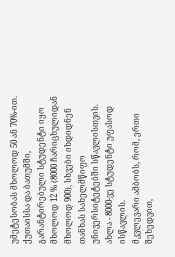უმეტესობას მხოლოდ 50 ან 70%-ით.
ქუთაისსა და ბათუმში, გარანტირებული სტუდენტი იყო მხოლოდ 12 % (8000 ჩარიცხულიდან მხოლოდ 900), სხვები იხდიდნენ თანხას სახელმწიფო უნივერსიტეტებში სწავლისთვის. ახლა - 8000-ვე სტუდენტი უფასოდ ისწავლის.
მკვლევარი ამბობს, რომ, ერთი შეხედვით,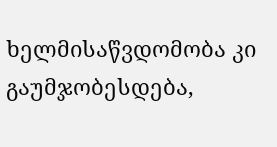ხელმისაწვდომობა კი გაუმჯობესდება,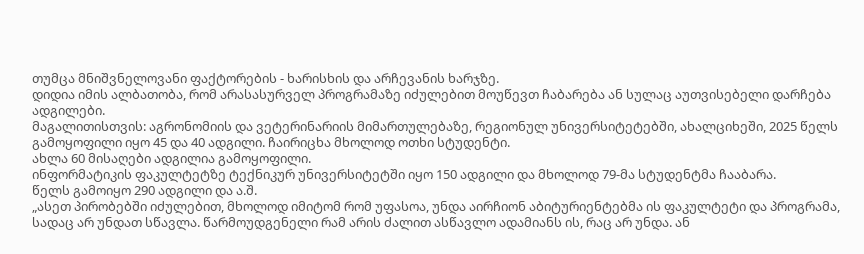თუმცა მნიშვნელოვანი ფაქტორების - ხარისხის და არჩევანის ხარჯზე.
დიდია იმის ალბათობა, რომ არასასურველ პროგრამაზე იძულებით მოუწევთ ჩაბარება ან სულაც აუთვისებელი დარჩება ადგილები.
მაგალითისთვის: აგრონომიის და ვეტერინარიის მიმართულებაზე, რეგიონულ უნივერსიტეტებში, ახალციხეში, 2025 წელს გამოყოფილი იყო 45 და 40 ადგილი. ჩაირიცხა მხოლოდ ოთხი სტუდენტი.
ახლა 60 მისაღები ადგილია გამოყოფილი.
ინფორმატიკის ფაკულტეტზე ტექნიკურ უნივერსიტეტში იყო 150 ადგილი და მხოლოდ 79-მა სტუდენტმა ჩააბარა.
წელს გამოიყო 290 ადგილი და ა.შ.
„ასეთ პირობებში იძულებით, მხოლოდ იმიტომ რომ უფასოა, უნდა აირჩიონ აბიტურიენტებმა ის ფაკულტეტი და პროგრამა, სადაც არ უნდათ სწავლა. წარმოუდგენელი რამ არის ძალით ასწავლო ადამიანს ის, რაც არ უნდა. ან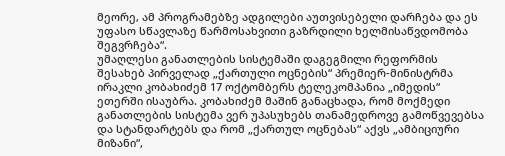მეორე, ამ პროგრამებზე ადგილები აუთვისებელი დარჩება და ეს უფასო სწავლაზე წარმოსახვითი გაზრდილი ხელმისაწვდომობა შეგვრჩება“.
უმაღლესი განათლების სისტემაში დაგეგმილი რეფორმის შესახებ პირველად „ქართული ოცნების“ პრემიერ-მინისტრმა ირაკლი კობახიძემ 17 ოქტომბერს ტელეკომპანია „იმედის“ ეთერში ისაუბრა. კობახიძემ მაშინ განაცხადა, რომ მოქმედი განათლების სისტემა ვერ უპასუხებს თანამედროვე გამოწვევებსა და სტანდარტებს და რომ „ქართულ ოცნებას“ აქვს „ამბიციური მიზანი“,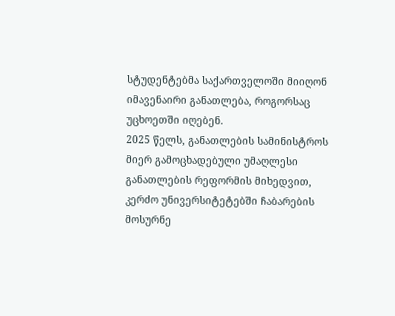სტუდენტებმა საქართველოში მიიღონ იმავენაირი განათლება, როგორსაც უცხოეთში იღებენ.
2025 წელს, განათლების სამინისტროს მიერ გამოცხადებული უმაღლესი განათლების რეფორმის მიხედვით, კერძო უნივერსიტეტებში ჩაბარების მოსურნე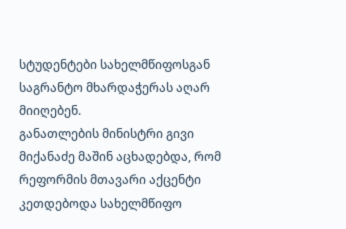სტუდენტები სახელმწიფოსგან საგრანტო მხარდაჭერას აღარ მიიღებენ.
განათლების მინისტრი გივი მიქანაძე მაშინ აცხადებდა, რომ რეფორმის მთავარი აქცენტი კეთდებოდა სახელმწიფო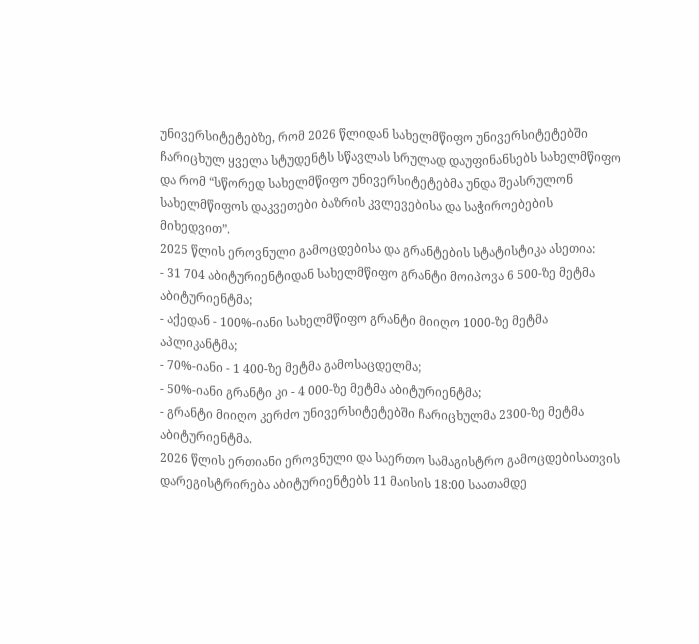უნივერსიტეტებზე, რომ 2026 წლიდან სახელმწიფო უნივერსიტეტებში ჩარიცხულ ყველა სტუდენტს სწავლას სრულად დაუფინანსებს სახელმწიფო და რომ “სწორედ სახელმწიფო უნივერსიტეტებმა უნდა შეასრულონ სახელმწიფოს დაკვეთები ბაზრის კვლევებისა და საჭიროებების მიხედვით”.
2025 წლის ეროვნული გამოცდებისა და გრანტების სტატისტიკა ასეთია:
- 31 704 აბიტურიენტიდან სახელმწიფო გრანტი მოიპოვა 6 500-ზე მეტმა აბიტურიენტმა;
- აქედან - 100%-იანი სახელმწიფო გრანტი მიიღო 1000-ზე მეტმა აპლიკანტმა;
- 70%-იანი - 1 400-ზე მეტმა გამოსაცდელმა;
- 50%-იანი გრანტი კი - 4 000-ზე მეტმა აბიტურიენტმა;
- გრანტი მიიღო კერძო უნივერსიტეტებში ჩარიცხულმა 2300-ზე მეტმა აბიტურიენტმა.
2026 წლის ერთიანი ეროვნული და საერთო სამაგისტრო გამოცდებისათვის დარეგისტრირება აბიტურიენტებს 11 მაისის 18:00 საათამდე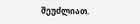შეუძლიათ.